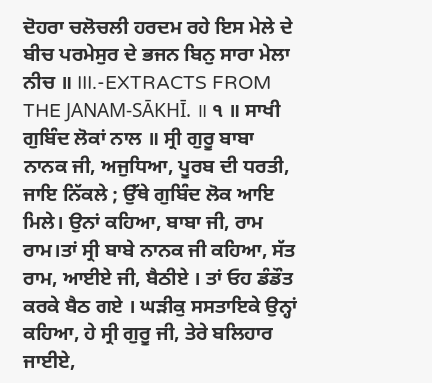ਦੋਹਰਾ ਚਲੋਚਲੀ ਹਰਦਮ ਰਹੇ ਇਸ ਮੇਲੇ ਦੇ ਬੀਚ ਪਰਮੇਸੁਰ ਦੇ ਭਜਨ ਬਿਨੁ ਸਾਰਾ ਮੇਲਾ ਨੀਚ ॥ III.-EXTRACTS FROM THE JANAM-SĀKHĪ. ॥ ੧ ॥ ਸਾਖੀ ਗੁਬਿੰਦ ਲੋਕਾਂ ਨਾਲ ॥ ਸ੍ਰੀ ਗੁਰੂ ਬਾਬਾ ਨਾਨਕ ਜੀ, ਅਜੁਧਿਆ, ਪੂਰਬ ਦੀ ਧਰਤੀ, ਜਾਇ ਨਿੱਕਲੇ ; ਉੱਥੇ ਗੁਬਿੰਦ ਲੋਕ ਆਇ ਮਿਲੇ। ਉਨਾਂ ਕਹਿਆ, ਬਾਬਾ ਜੀ, ਰਾਮ ਰਾਮ।ਤਾਂ ਸ੍ਰੀ ਬਾਬੇ ਨਾਨਕ ਜੀ ਕਹਿਆ, ਸੱਤ ਰਾਮ, ਆਈਏ ਜੀ, ਬੈਠੀਏ । ਤਾਂ ਓਹ ਡੰਡੌਤ ਕਰਕੇ ਬੈਠ ਗਏ । ਘੜੀਕੁ ਸਸਤਾਇਕੇ ਉਨ੍ਹਾਂ ਕਹਿਆ, ਹੇ ਸ੍ਰੀ ਗੁਰੂ ਜੀ, ਤੇਰੇ ਬਲਿਹਾਰ ਜਾਈਏ,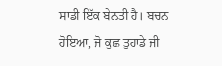ਸਾਡੀ ਇੱਕ ਬੇਨਤੀ ਹੈ। ਬਚਨ ਹੋਇਆ, ਜੋ ਕੁਛ ਤੁਹਾਡੇ ਜੀ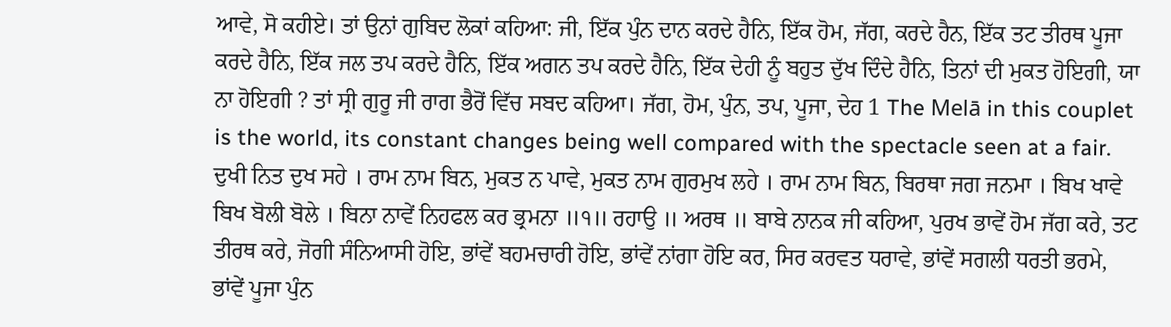ਆਵੇ, ਸੋ ਕਹੀਏ। ਤਾਂ ਉਨਾਂ ਗੁਬਿਦ ਲੋਕਾਂ ਕਹਿਆ: ਜੀ, ਇੱਕ ਪੁੰਨ ਦਾਨ ਕਰਦੇ ਹੈਨਿ, ਇੱਕ ਹੋਮ, ਜੱਗ, ਕਰਦੇ ਹੈਨ, ਇੱਕ ਤਟ ਤੀਰਥ ਪੂਜਾ ਕਰਦੇ ਹੈਨਿ, ਇੱਕ ਜਲ ਤਪ ਕਰਦੇ ਹੈਨਿ, ਇੱਕ ਅਗਨ ਤਪ ਕਰਦੇ ਹੈਨਿ, ਇੱਕ ਦੇਹੀ ਨੂੰ ਬਹੁਤ ਦੁੱਖ ਦਿੰਦੇ ਹੈਨਿ, ਤਿਨਾਂ ਦੀ ਮੁਕਤ ਹੋਇਗੀ, ਯਾ ਨਾ ਹੋਇਗੀ ? ਤਾਂ ਸ੍ਰੀ ਗੁਰੂ ਜੀ ਰਾਗ ਭੈਰੋਂ ਵਿੱਚ ਸਬਦ ਕਹਿਆ। ਜੱਗ, ਹੋਮ, ਪੁੰਨ, ਤਪ, ਪੂਜਾ, ਦੇਹ 1 The Melā in this couplet is the world, its constant changes being well compared with the spectacle seen at a fair. ਦੁਖੀ ਨਿਤ ਦੁਖ ਸਹੇ । ਰਾਮ ਨਾਮ ਬਿਨ, ਮੁਕਤ ਨ ਪਾਵੇ, ਮੁਕਤ ਨਾਮ ਗੁਰਮੁਖ ਲਹੇ । ਰਾਮ ਨਾਮ ਬਿਨ, ਬਿਰਥਾ ਜਗ ਜਨਮਾ । ਬਿਖ ਖਾਵੇ ਬਿਖ ਬੋਲੀ ਬੋਲੇ । ਬਿਨਾ ਨਾਵੇਂ ਨਿਹਫਲ ਕਰ ਭ੍ਰਮਨਾ ॥੧॥ ਰਹਾਉ ॥ ਅਰਥ ॥ ਬਾਬੇ ਨਾਨਕ ਜੀ ਕਹਿਆ, ਪੁਰਖ ਭਾਵੇਂ ਹੋਮ ਜੱਗ ਕਰੇ, ਤਟ ਤੀਰਥ ਕਰੇ, ਜੋਗੀ ਸੰਨਿਆਸੀ ਹੋਇ, ਭਾਂਵੇਂ ਬਹਮਚਾਰੀ ਹੋਇ, ਭਾਂਵੇਂ ਨਾਂਗਾ ਹੋਇ ਕਰ, ਸਿਰ ਕਰਵਤ ਧਰਾਵੇ, ਭਾਂਵੇਂ ਸਗਲੀ ਧਰਤੀ ਭਰਮੇ, ਭਾਂਵੇਂ ਪੂਜਾ ਪੁੰਨ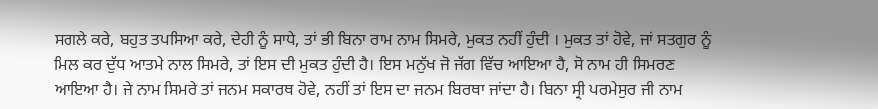ਸਗਲੇ ਕਰੇ, ਬਹੁਤ ਤਪਸਿਆ ਕਰੇ, ਦੇਹੀ ਨੂੰ ਸਾਧੇ, ਤਾਂ ਭੀ ਬਿਨਾ ਰਾਮ ਨਾਮ ਸਿਮਰੇ, ਮੁਕਤ ਨਹੀਂ ਹੁੰਦੀ । ਮੁਕਤ ਤਾਂ ਹੋਵੇ, ਜਾਂ ਸਤਗੁਰ ਨੂੰ ਮਿਲ ਕਰ ਦੁੱਧ ਆਤਮੇ ਨਾਲ ਸਿਮਰੇ, ਤਾਂ ਇਸ ਦੀ ਮੁਕਤ ਹੁੰਦੀ ਹੈ। ਇਸ ਮਨੁੱਖ ਜੋ ਜੱਗ ਵਿੱਚ ਆਇਆ ਹੈ, ਸੋ ਨਾਮ ਹੀ ਸਿਮਰਣ ਆਇਆ ਹੈ। ਜੇ ਨਾਮ ਸਿਮਰੇ ਤਾਂ ਜਨਮ ਸਕਾਰਥ ਹੋਵੇ, ਨਹੀਂ ਤਾਂ ਇਸ ਦਾ ਜਨਮ ਬਿਰਥਾ ਜਾਂਦਾ ਹੈ। ਬਿਨਾ ਸ੍ਰੀ ਪਰਮੇਸੁਰ ਜੀ ਨਾਮ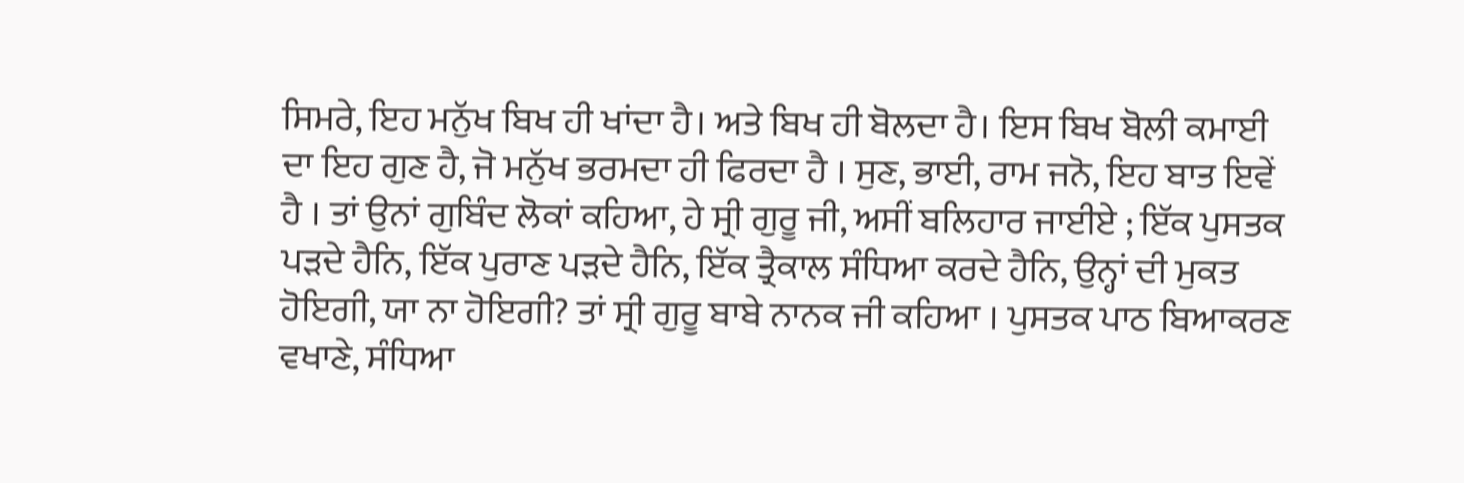ਸਿਮਰੇ, ਇਹ ਮਨੁੱਖ ਬਿਖ ਹੀ ਖਾਂਦਾ ਹੈ। ਅਤੇ ਬਿਖ ਹੀ ਬੋਲਦਾ ਹੈ। ਇਸ ਬਿਖ ਬੋਲੀ ਕਮਾਈ ਦਾ ਇਹ ਗੁਣ ਹੈ, ਜੋ ਮਨੁੱਖ ਭਰਮਦਾ ਹੀ ਫਿਰਦਾ ਹੈ । ਸੁਣ, ਭਾਈ, ਰਾਮ ਜਨੋ, ਇਹ ਬਾਤ ਇਵੇਂ ਹੈ । ਤਾਂ ਉਨਾਂ ਗੁਬਿੰਦ ਲੋਕਾਂ ਕਹਿਆ, ਹੇ ਸ੍ਰੀ ਗੁਰੂ ਜੀ, ਅਸੀਂ ਬਲਿਹਾਰ ਜਾਈਏ ; ਇੱਕ ਪੁਸਤਕ ਪੜਦੇ ਹੈਨਿ, ਇੱਕ ਪੁਰਾਣ ਪੜਦੇ ਹੈਨਿ, ਇੱਕ ਤ੍ਰੈਕਾਲ ਸੰਧਿਆ ਕਰਦੇ ਹੈਨਿ, ਉਨ੍ਹਾਂ ਦੀ ਮੁਕਤ ਹੋਇਗੀ, ਯਾ ਨਾ ਹੋਇਗੀ? ਤਾਂ ਸ੍ਰੀ ਗੁਰੂ ਬਾਬੇ ਨਾਨਕ ਜੀ ਕਹਿਆ । ਪੁਸਤਕ ਪਾਠ ਬਿਆਕਰਣ ਵਖਾਣੇ, ਸੰਧਿਆ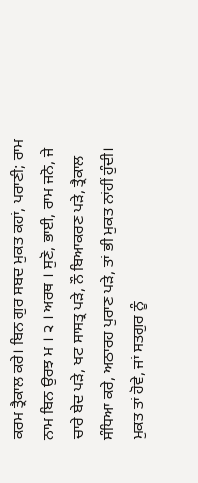ਕਰਮ ਤ੍ਰੈਕਾਲ ਕਰੇ। ਬਿਨ ਗੁਰ ਸਬਦ ਮੁਕਤ ਕਹਾਂ, ਪਰਾਣੀ; ਰਾਮ ਨਾਮ ਬਿਨ ਉਰਝ ਮ । ੨ । ਅਰਥ । ਸੁਣੋ, ਭਾਈ, ਰਾਮ ਜਨੋ, ਜੇ ਚਾਰੇ ਬੇਦ ਪੜੇ, ਖਟ ਸਾਸਤ੍ਰ ਪੜੇ, ਨੌ ਬਿਆਕਰਣ ਪੜੇ, ਤ੍ਰੈਕਾਲ ਸੰਧਿਆ ਕਰੇ, ਅਠਾਰਹ ਪੁਰਾਣ ਪੜੇ, ਤਾਂ ਭੀ ਮੁਕਤ ਨਾਂਹੀਂ ਹੁੰਦੀ। ਮੁਕਤ ਤਾਂ ਹੋਵੇ, ਜਾਂ ਸਤਗੁਰ ਨੂੰ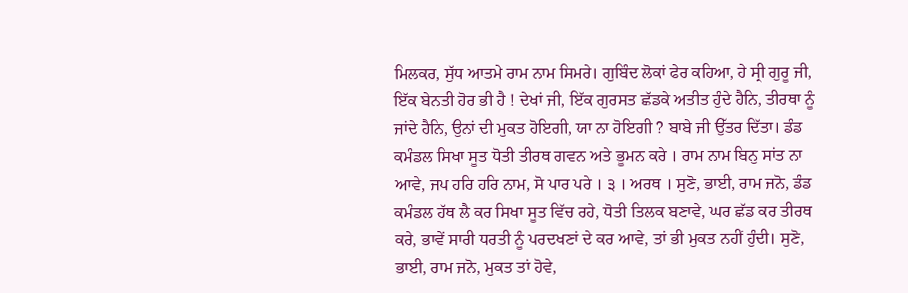ਮਿਲਕਰ, ਸੁੱਧ ਆਤਮੇ ਰਾਮ ਨਾਮ ਸਿਮਰੇ। ਗੁਬਿੰਦ ਲੋਕਾਂ ਫੇਰ ਕਹਿਆ, ਹੇ ਸ੍ਰੀ ਗੁਰੂ ਜੀ, ਇੱਕ ਬੇਨਤੀ ਹੋਰ ਭੀ ਹੈ ! ਦੇਖਾਂ ਜੀ, ਇੱਕ ਗੁਰਸਤ ਛੱਡਕੇ ਅਤੀਤ ਹੁੰਦੇ ਹੈਨਿ, ਤੀਰਥਾ ਨੂੰ ਜਾਂਦੇ ਹੈਨਿ, ਉਨਾਂ ਦੀ ਮੁਕਤ ਹੋਇਗੀ, ਯਾ ਨਾ ਹੋਇਗੀ ? ਬਾਬੇ ਜੀ ਉੱਤਰ ਦਿੱਤਾ। ਡੰਡ ਕਮੰਡਲ ਸਿਖਾ ਸੂਤ ਧੋਤੀ ਤੀਰਥ ਗਵਨ ਅਤੇ ਭੂਮਨ ਕਰੇ । ਰਾਮ ਨਾਮ ਬਿਨੁ ਸਾਂਤ ਨਾ ਆਵੇ, ਜਪ ਹਰਿ ਹਰਿ ਨਾਮ, ਸੋ ਪਾਰ ਪਰੇ । ੩ । ਅਰਥ । ਸੁਣੋ, ਭਾਈ, ਰਾਮ ਜਨੋ, ਡੰਡ ਕਮੰਡਲ ਹੱਥ ਲੈ ਕਰ ਸਿਖਾ ਸੂਤ ਵਿੱਚ ਰਹੇ, ਧੋਤੀ ਤਿਲਕ ਬਣਾਵੇ, ਘਰ ਛੱਡ ਕਰ ਤੀਰਥ ਕਰੇ, ਭਾਵੇਂ ਸਾਰੀ ਧਰਤੀ ਨੂੰ ਪਰਦਖਣਾਂ ਦੇ ਕਰ ਆਵੇ, ਤਾਂ ਭੀ ਮੁਕਤ ਨਹੀਂ ਹੁੰਦੀ। ਸੁਣੋ, ਭਾਈ, ਰਾਮ ਜਨੋ, ਮੁਕਤ ਤਾਂ ਹੋਵੇ,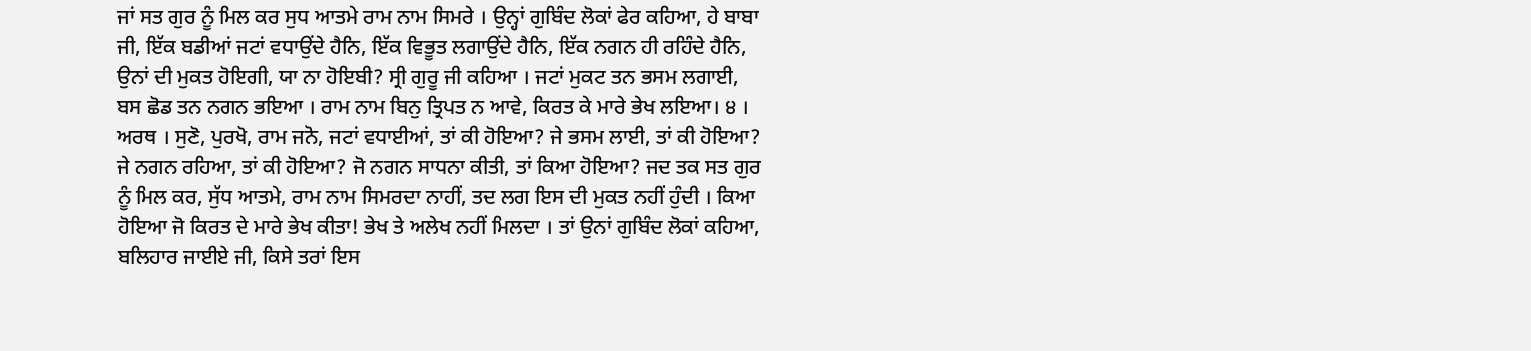ਜਾਂ ਸਤ ਗੁਰ ਨੂੰ ਮਿਲ ਕਰ ਸੁਧ ਆਤਮੇ ਰਾਮ ਨਾਮ ਸਿਮਰੇ । ਉਨ੍ਹਾਂ ਗੁਬਿੰਦ ਲੋਕਾਂ ਫੇਰ ਕਹਿਆ, ਹੇ ਬਾਬਾ ਜੀ, ਇੱਕ ਬਡੀਆਂ ਜਟਾਂ ਵਧਾਉਂਦੇ ਹੈਨਿ, ਇੱਕ ਵਿਭੂਤ ਲਗਾਉਂਦੇ ਹੈਨਿ, ਇੱਕ ਨਗਨ ਹੀ ਰਹਿੰਦੇ ਹੈਨਿ, ਉਨਾਂ ਦੀ ਮੁਕਤ ਹੋਇਗੀ, ਯਾ ਨਾ ਹੋਇਬੀ? ਸ੍ਰੀ ਗੁਰੂ ਜੀ ਕਹਿਆ । ਜਟਾਂ ਮੁਕਟ ਤਨ ਭਸਮ ਲਗਾਈ, ਬਸ ਛੋਡ ਤਨ ਨਗਨ ਭਇਆ । ਰਾਮ ਨਾਮ ਬਿਨੁ ਤ੍ਰਿਪਤ ਨ ਆਵੇ, ਕਿਰਤ ਕੇ ਮਾਰੇ ਭੇਖ ਲਇਆ। ੪ । ਅਰਥ । ਸੁਣੋ, ਪੁਰਖੋ, ਰਾਮ ਜਨੋ, ਜਟਾਂ ਵਧਾਈਆਂ, ਤਾਂ ਕੀ ਹੋਇਆ? ਜੇ ਭਸਮ ਲਾਈ, ਤਾਂ ਕੀ ਹੋਇਆ? ਜੇ ਨਗਨ ਰਹਿਆ, ਤਾਂ ਕੀ ਹੋਇਆ? ਜੋ ਨਗਨ ਸਾਧਨਾ ਕੀਤੀ, ਤਾਂ ਕਿਆ ਹੋਇਆ? ਜਦ ਤਕ ਸਤ ਗੁਰ ਨੂੰ ਮਿਲ ਕਰ, ਸੁੱਧ ਆਤਮੇ, ਰਾਮ ਨਾਮ ਸਿਮਰਦਾ ਨਾਹੀਂ, ਤਦ ਲਗ ਇਸ ਦੀ ਮੁਕਤ ਨਹੀਂ ਹੁੰਦੀ । ਕਿਆ ਹੋਇਆ ਜੋ ਕਿਰਤ ਦੇ ਮਾਰੇ ਭੇਖ ਕੀਤਾ! ਭੇਖ ਤੇ ਅਲੇਖ ਨਹੀਂ ਮਿਲਦਾ । ਤਾਂ ਉਨਾਂ ਗੁਬਿੰਦ ਲੋਕਾਂ ਕਹਿਆ, ਬਲਿਹਾਰ ਜਾਈਏ ਜੀ, ਕਿਸੇ ਤਰਾਂ ਇਸ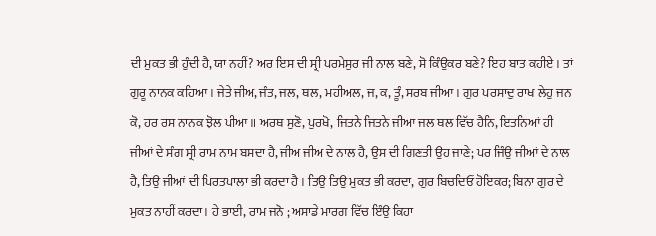ਦੀ ਮੁਕਤ ਭੀ ਹੁੰਦੀ ਹੈ, ਯਾ ਨਹੀਂ? ਅਰ ਇਸ ਦੀ ਸ੍ਰੀ ਪਰਮੇਸੁਰ ਜੀ ਨਾਲ ਬਣੇ, ਸੋ ਕਿੰਉਕਰ ਬਣੇ? ਇਹ ਬਾਤ ਕਹੀਏ । ਤਾਂ ਗੁਰੂ ਨਾਨਕ ਕਹਿਆ । ਜੇਤੇ ਜੀਅ, ਜੰਤ, ਜਲ, ਥਲ, ਮਹੀਅਲ, ਜ, ਕ, ਤੂੰ, ਸਰਬ ਜੀਆ । ਗੁਰ ਪਰਸਾਦੁ ਰਾਖ ਲੇਹੁ ਜਨ ਕੋ, ਹਰ ਰਸ ਨਾਨਕ ਝੋਲ ਪੀਆ॥ ਅਰਥ ਸੁਣੋ, ਪੁਰਖੋ, ਜਿਤਨੇ ਜਿਤਨੇ ਜੀਆ ਜਲ ਥਲ ਵਿੱਚ ਹੈਨਿ, ਇਤਨਿਆਂ ਹੀ ਜੀਆਂ ਦੇ ਸੰਗ ਸ੍ਰੀ ਰਾਮ ਨਾਮ ਬਸਦਾ ਹੈ, ਜੀਅ ਜੀਅ ਦੇ ਨਾਲ ਹੈ, ਉਸ ਦੀ ਗਿਣਤੀ ਉਹ ਜਾਣੇ; ਪਰ ਜਿੰਉ ਜੀਆਂ ਦੇ ਨਾਲ ਹੈ, ਤਿਉ ਜੀਆਂ ਦੀ ਪਿਰਤਪਾਲਾ ਭੀ ਕਰਦਾ ਹੈ । ਤਿਉ ਤਿਉ ਮੁਕਤ ਭੀ ਕਰਦਾ, ਗੁਰ ਬਿਚਦਿਓਂ ਹੋਇਕਰ; ਬਿਨਾ ਗੁਰ ਦੇ ਮੁਕਤ ਨਾਹੀਂ ਕਰਦਾ। ਹੇ ਭਾਈ, ਰਾਮ ਜਨੋ ; ਅਸਾਡੇ ਮਾਰਗ ਵਿੱਚ ਇੰਉ ਕਿਹਾ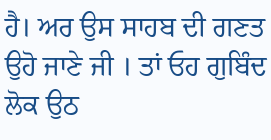ਹੈ। ਅਰ ਉਸ ਸਾਹਬ ਦੀ ਗਣਤ ਉਹੋ ਜਾਣੇ ਜੀ । ਤਾਂ ਓਹ ਗੁਬਿੰਦ ਲੋਕ ਉਠ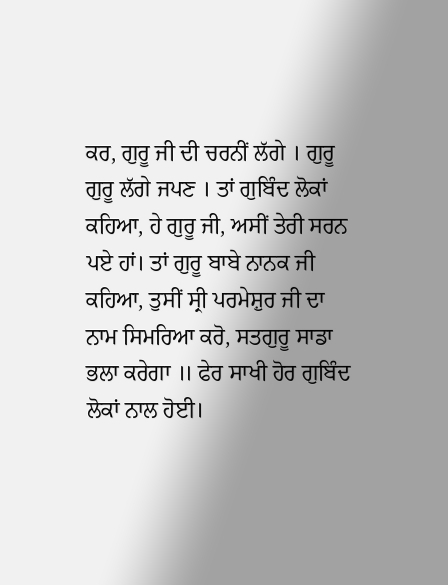ਕਰ, ਗੁਰੂ ਜੀ ਦੀ ਚਰਨੀਂ ਲੱਗੇ । ਗੁਰੂ ਗੁਰੂ ਲੱਗੇ ਜਪਣ । ਤਾਂ ਗੁਬਿੰਦ ਲੋਕਾਂ ਕਹਿਆ, ਹੇ ਗੁਰੂ ਜੀ, ਅਸੀਂ ਤੇਰੀ ਸਰਨ ਪਏ ਹਾਂ। ਤਾਂ ਗੁਰੂ ਬਾਬੇ ਨਾਨਕ ਜੀ ਕਹਿਆ, ਤੁਸੀਂ ਸ੍ਰੀ ਪਰਮੇਸ਼ੁਰ ਜੀ ਦਾ ਨਾਮ ਸਿਮਰਿਆ ਕਰੋ, ਸਤਗੁਰੂ ਸਾਡਾ ਭਲਾ ਕਰੇਗਾ ॥ ਫੇਰ ਸਾਖੀ ਹੋਰ ਗੁਬਿੰਦ ਲੋਕਾਂ ਨਾਲ ਹੋਈ।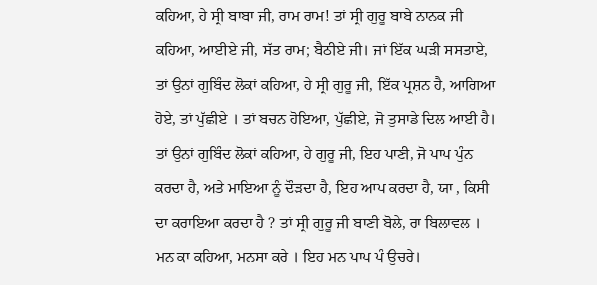ਕਹਿਆ, ਹੇ ਸ੍ਰੀ ਬਾਬਾ ਜੀ, ਰਾਮ ਰਾਮ! ਤਾਂ ਸ੍ਰੀ ਗੁਰੂ ਬਾਬੇ ਨਾਨਕ ਜੀ ਕਹਿਆ, ਆਈਏ ਜੀ, ਸੱਤ ਰਾਮ; ਬੈਠੀਏ ਜੀ। ਜਾਂ ਇੱਕ ਘੜੀ ਸਸਤਾਏ, ਤਾਂ ਉਨਾਂ ਗੁਬਿੰਦ ਲੋਕਾਂ ਕਹਿਆ, ਹੇ ਸ੍ਰੀ ਗੁਰੂ ਜੀ, ਇੱਕ ਪ੍ਰਸ਼ਨ ਹੈ, ਆਗਿਆ ਹੋਏ, ਤਾਂ ਪੁੱਛੀਏ । ਤਾਂ ਬਚਨ ਹੋਇਆ, ਪੁੱਛੀਏ, ਜੋ ਤੁਸਾਡੇ ਦਿਲ ਆਈ ਹੈ। ਤਾਂ ਉਨਾਂ ਗੁਬਿੰਦ ਲੋਕਾਂ ਕਹਿਆ, ਹੇ ਗੁਰੂ ਜੀ, ਇਹ ਪਾਣੀ, ਜੋ ਪਾਪ ਪੁੰਨ ਕਰਦਾ ਹੈ, ਅਤੇ ਮਾਇਆ ਨੂੰ ਦੌੜਦਾ ਹੈ, ਇਹ ਆਪ ਕਰਦਾ ਹੈ, ਯਾ , ਕਿਸੀ ਦਾ ਕਰਾਇਆ ਕਰਦਾ ਹੈ ? ਤਾਂ ਸ੍ਰੀ ਗੁਰੂ ਜੀ ਬਾਣੀ ਬੋਲੇ, ਰਾ ਬਿਲਾਵਲ । ਮਨ ਕਾ ਕਹਿਆ, ਮਨਸਾ ਕਰੇ । ਇਹ ਮਨ ਪਾਪ ਪੰ ਉਚਰੇ।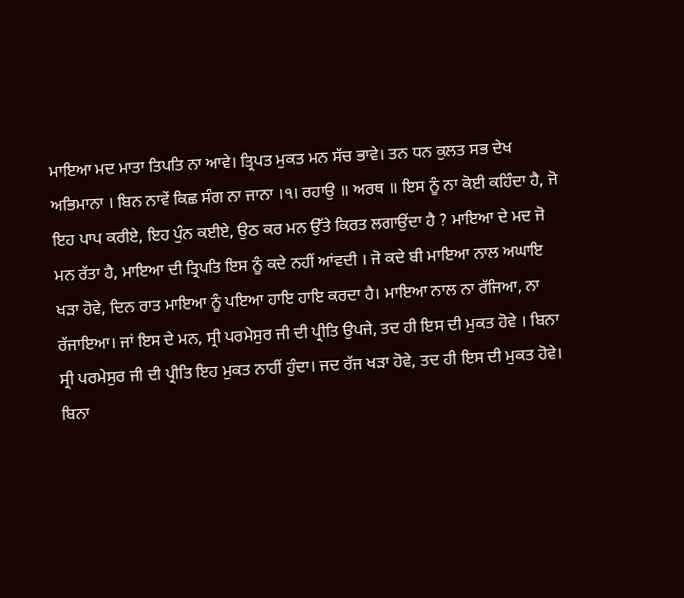ਮਾਇਆ ਮਦ ਮਾਤਾ ਤਿਪਤਿ ਨਾ ਆਵੇ। ਤ੍ਰਿਪਤ ਮੁਕਤ ਮਨ ਸੱਚ ਭਾਵੇ। ਤਨ ਧਨ ਕੁਲਤ ਸਭ ਦੇਖ ਅਭਿਮਾਨਾ । ਬਿਨ ਨਾਵੇਂ ਕਿਛ ਸੰਗ ਨਾ ਜਾਨਾ ।੧। ਰਹਾਉ ॥ ਅਰਥ ॥ ਇਸ ਨੂੰ ਨਾ ਕੋਈ ਕਹਿੰਦਾ ਹੈ, ਜੋ ਇਹ ਪਾਪ ਕਰੀਏ, ਇਹ ਪੁੰਨ ਕਈਏ, ਉਠ ਕਰ ਮਨ ਉੱਤੇ ਕਿਰਤ ਲਗਾਉਂਦਾ ਹੈ ? ਮਾਇਆ ਦੇ ਮਦ ਜੋ ਮਨ ਰੱਤਾ ਹੈ, ਮਾਇਆ ਦੀ ਤ੍ਰਿਪਤਿ ਇਸ ਨੂੰ ਕਦੇ ਨਹੀਂ ਆਂਵਦੀ । ਜੋ ਕਦੇ ਬੀ ਮਾਇਆ ਨਾਲ ਅਘਾਇ ਖੜਾ ਹੋਵੇ, ਦਿਨ ਰਾਤ ਮਾਇਆ ਨੂੰ ਪਇਆ ਹਾਇ ਹਾਇ ਕਰਦਾ ਹੈ। ਮਾਇਆ ਨਾਲ ਨਾ ਰੱਜਿਆ, ਨਾ ਰੱਜਾਇਆ। ਜਾਂ ਇਸ ਦੇ ਮਨ, ਸ੍ਰੀ ਪਰਮੇਸੁਰ ਜੀ ਦੀ ਪ੍ਰੀਤਿ ਉਪਜੇ, ਤਦ ਹੀ ਇਸ ਦੀ ਮੁਕਤ ਹੋਵੇ । ਬਿਨਾ ਸ੍ਰੀ ਪਰਮੇਸੁਰ ਜੀ ਦੀ ਪ੍ਰੀਤਿ ਇਹ ਮੁਕਤ ਨਾਹੀਂ ਹੁੰਦਾ। ਜਦ ਰੱਜ ਖੜਾ ਹੋਵੇ, ਤਦ ਹੀ ਇਸ ਦੀ ਮੁਕਤ ਹੋਵੇ। ਬਿਨਾ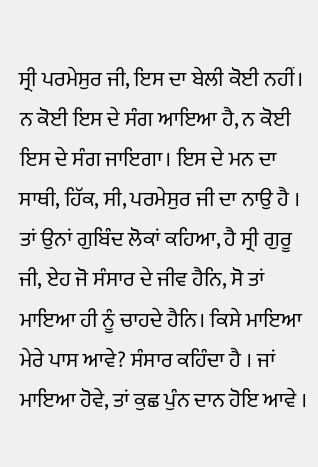ਸ੍ਰੀ ਪਰਮੇਸੁਰ ਜੀ, ਇਸ ਦਾ ਬੇਲੀ ਕੋਈ ਨਹੀਂ। ਨ ਕੋਈ ਇਸ ਦੇ ਸੰਗ ਆਇਆ ਹੈ, ਨ ਕੋਈ ਇਸ ਦੇ ਸੰਗ ਜਾਇਗਾ। ਇਸ ਦੇ ਮਨ ਦਾ ਸਾਥੀ, ਹਿੱਕ, ਸੀ, ਪਰਮੇਸੁਰ ਜੀ ਦਾ ਨਾਉ ਹੈ । ਤਾਂ ਉਨਾਂ ਗੁਬਿੰਦ ਲੋਕਾਂ ਕਹਿਆ, ਹੈ ਸ੍ਰੀ ਗੁਰੂ ਜੀ, ਏਹ ਜੋ ਸੰਸਾਰ ਦੇ ਜੀਵ ਹੈਨਿ, ਸੋ ਤਾਂ ਮਾਇਆ ਹੀ ਨੂੰ ਚਾਹਦੇ ਹੈਨਿ। ਕਿਸੇ ਮਾਇਆ ਮੇਰੇ ਪਾਸ ਆਵੇ? ਸੰਸਾਰ ਕਹਿੰਦਾ ਹੈ । ਜਾਂ ਮਾਇਆ ਹੋਵੇ, ਤਾਂ ਕੁਛ ਪੁੰਨ ਦਾਨ ਹੋਇ ਆਵੇ ।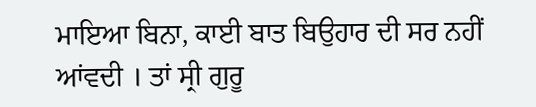ਮਾਇਆ ਬਿਨਾ, ਕਾਈ ਬਾਤ ਬਿਉਹਾਰ ਦੀ ਸਰ ਨਹੀਂ ਆਂਵਦੀ । ਤਾਂ ਸ੍ਰੀ ਗੁਰੂ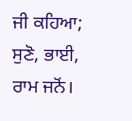ਜੀ ਕਹਿਆ; ਸੁਣੋ, ਭਾਈ, ਰਾਮ ਜਨੋਂ।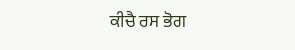ਕੀਚੈ ਰਸ ਭੋਗ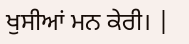ਖੁਸੀਆਂ ਮਨ ਕੇਰੀ। |